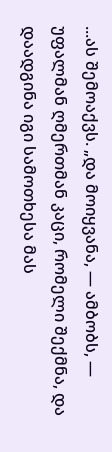...ას შემოაქვს. „და მოიყვანა, — ამბობს, — უფალმან ღმერთმან კაცი, რომელი შექმნა, და დაადგინა იგი სამოთხესა მას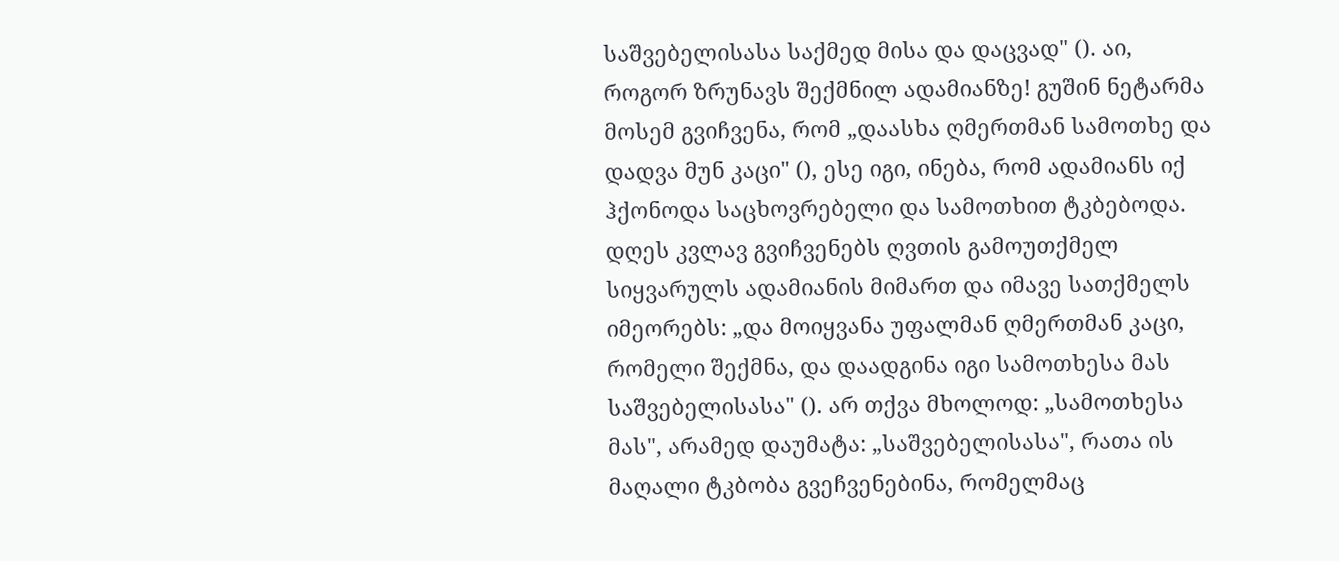საშვებელისასა საქმედ მისა და დაცვად" (). აი, როგორ ზრუნავს შექმნილ ადამიანზე! გუშინ ნეტარმა მოსემ გვიჩვენა, რომ „დაასხა ღმერთმან სამოთხე და დადვა მუნ კაცი" (), ესე იგი, ინება, რომ ადამიანს იქ ჰქონოდა საცხოვრებელი და სამოთხით ტკბებოდა. დღეს კვლავ გვიჩვენებს ღვთის გამოუთქმელ სიყვარულს ადამიანის მიმართ და იმავე სათქმელს იმეორებს: „და მოიყვანა უფალმან ღმერთმან კაცი, რომელი შექმნა, და დაადგინა იგი სამოთხესა მას საშვებელისასა" (). არ თქვა მხოლოდ: „სამოთხესა მას", არამედ დაუმატა: „საშვებელისასა", რათა ის მაღალი ტკბობა გვეჩვენებინა, რომელმაც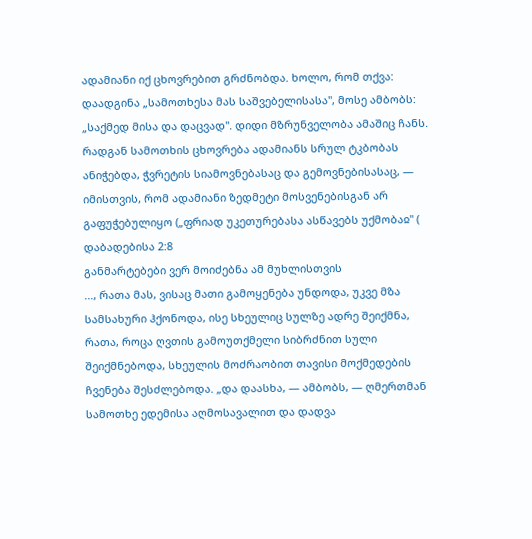ადამიანი იქ ცხოვრებით გრძნობდა. ხოლო, რომ თქვა: დაადგინა „სამოთხესა მას საშვებელისასა", მოსე ამბობს: „საქმედ მისა და დაცვად". დიდი მზრუნველობა ამაშიც ჩანს. რადგან სამოთხის ცხოვრება ადამიანს სრულ ტკბობას ანიჭებდა, ჭვრეტის სიამოვნებასაც და გემოვნებისასაც, — იმისთვის, რომ ადამიანი ზედმეტი მოსვენებისგან არ გაფუჭებულიყო („ფრიად უკეთურებასა ასწავებს უქმობაჲ" (
დაბადებისა 2:8
განმარტებები ვერ მოიძებნა ამ მუხლისთვის
..., რათა მას, ვისაც მათი გამოყენება უნდოდა, უკვე მზა სამსახური ჰქონოდა, ისე სხეულიც სულზე ადრე შეიქმნა, რათა, როცა ღვთის გამოუთქმელი სიბრძნით სული შეიქმნებოდა, სხეულის მოძრაობით თავისი მოქმედების ჩვენება შესძლებოდა. „და დაასხა, — ამბობს, — ღმერთმან სამოთხე ედემისა აღმოსავალით და დადვა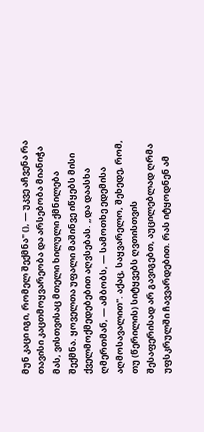მუნ კაცი იგი, რომელ შექმნა" (), — უკვე აჩვენა რა თავისი კაცთმოყვარეობა და არსებობა მიანიჭა მას, ვისთვისაც მთელი ხილული ქმნილება შექმნა. ყოველთა უფალი მაშინვე იწყებს მისი ქველმოქმედებებით აღვსებას. „და დაასხა ღმერთმან, — ამბობს, — სამოთხე ედემისა აღმოსავალით". აქაც, საყვარელო, შეხედე, რომ, თუ (წერილის) სიტყვებს ღვთისთვის შესაფერისად არ გავიგებთ, აუცილებლად ღრმა უფსკრულში ჩავვარდებით. რას იტყოდნენ ამ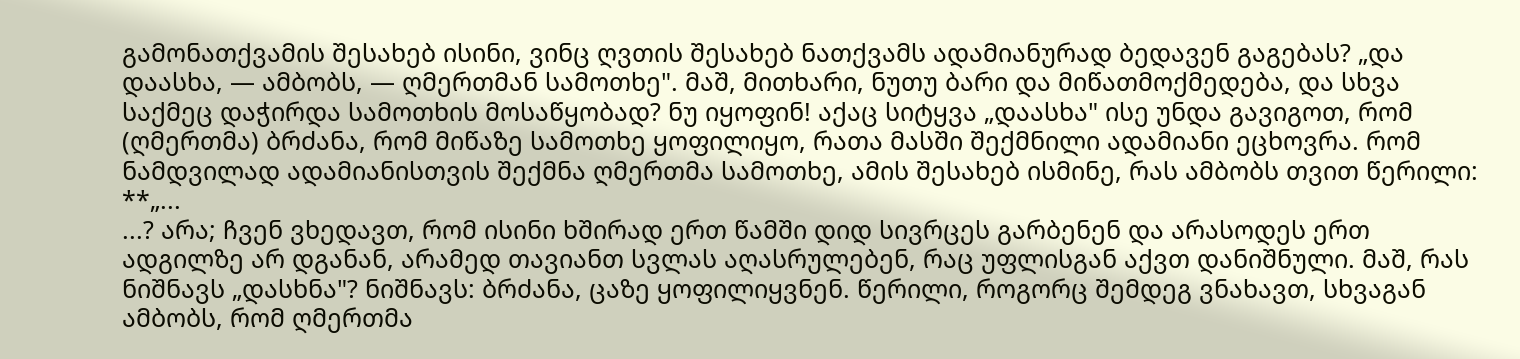გამონათქვამის შესახებ ისინი, ვინც ღვთის შესახებ ნათქვამს ადამიანურად ბედავენ გაგებას? „და დაასხა, — ამბობს, — ღმერთმან სამოთხე". მაშ, მითხარი, ნუთუ ბარი და მიწათმოქმედება, და სხვა საქმეც დაჭირდა სამოთხის მოსაწყობად? ნუ იყოფინ! აქაც სიტყვა „დაასხა" ისე უნდა გავიგოთ, რომ (ღმერთმა) ბრძანა, რომ მიწაზე სამოთხე ყოფილიყო, რათა მასში შექმნილი ადამიანი ეცხოვრა. რომ ნამდვილად ადამიანისთვის შექმნა ღმერთმა სამოთხე, ამის შესახებ ისმინე, რას ამბობს თვით წერილი: **„...
...? არა; ჩვენ ვხედავთ, რომ ისინი ხშირად ერთ წამში დიდ სივრცეს გარბენენ და არასოდეს ერთ ადგილზე არ დგანან, არამედ თავიანთ სვლას აღასრულებენ, რაც უფლისგან აქვთ დანიშნული. მაშ, რას ნიშნავს „დასხნა"? ნიშნავს: ბრძანა, ცაზე ყოფილიყვნენ. წერილი, როგორც შემდეგ ვნახავთ, სხვაგან ამბობს, რომ ღმერთმა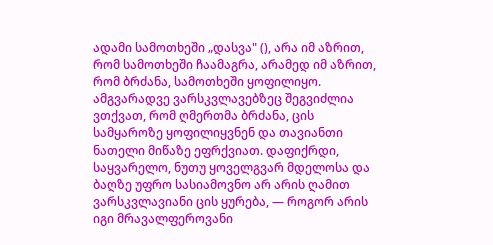ადამი სამოთხეში „დასვა" (), არა იმ აზრით, რომ სამოთხეში ჩაამაგრა, არამედ იმ აზრით, რომ ბრძანა, სამოთხეში ყოფილიყო. ამგვარადვე ვარსკვლავებზეც შეგვიძლია ვთქვათ, რომ ღმერთმა ბრძანა, ცის სამყაროზე ყოფილიყვნენ და თავიანთი ნათელი მიწაზე ეფრქვიათ. დაფიქრდი, საყვარელო, ნუთუ ყოველგვარ მდელოსა და ბაღზე უფრო სასიამოვნო არ არის ღამით ვარსკვლავიანი ცის ყურება, — როგორ არის იგი მრავალფეროვანი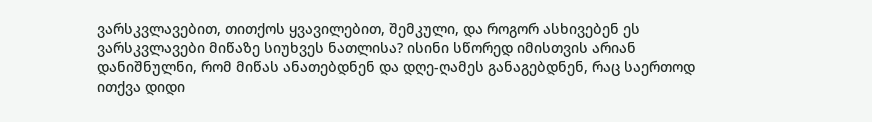ვარსკვლავებით, თითქოს ყვავილებით, შემკული, და როგორ ასხივებენ ეს ვარსკვლავები მიწაზე სიუხვეს ნათლისა? ისინი სწორედ იმისთვის არიან დანიშნულნი, რომ მიწას ანათებდნენ და დღე-ღამეს განაგებდნენ, რაც საერთოდ ითქვა დიდი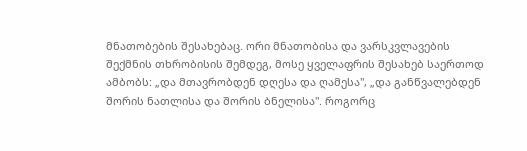მნათობების შესახებაც. ორი მნათობისა და ვარსკვლავების შექმნის თხრობისის შემდეგ, მოსე ყველაფრის შესახებ საერთოდ ამბობს: „და მთავრობდენ დღესა და ღამესა", „და განწვალებდენ შორის ნათლისა და შორის ბნელისა". როგორც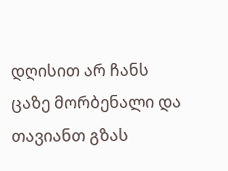დღისით არ ჩანს ცაზე მორბენალი და თავიანთ გზას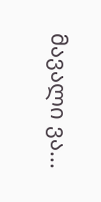მავალი ვა...